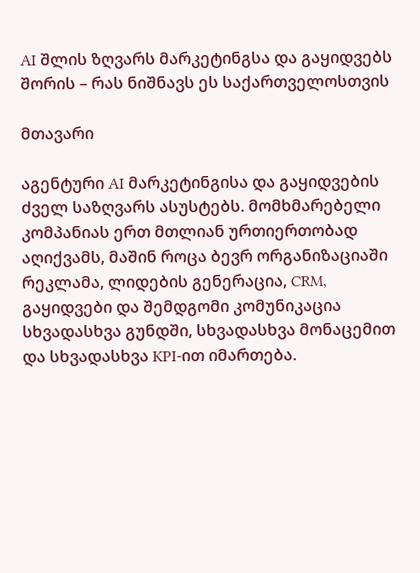AI შლის ზღვარს მარკეტინგსა და გაყიდვებს შორის – რას ნიშნავს ეს საქართველოსთვის

მთავარი

აგენტური AI მარკეტინგისა და გაყიდვების ძველ საზღვარს ასუსტებს. მომხმარებელი კომპანიას ერთ მთლიან ურთიერთობად აღიქვამს, მაშინ როცა ბევრ ორგანიზაციაში რეკლამა, ლიდების გენერაცია, CRM, გაყიდვები და შემდგომი კომუნიკაცია სხვადასხვა გუნდში, სხვადასხვა მონაცემით და სხვადასხვა KPI-ით იმართება.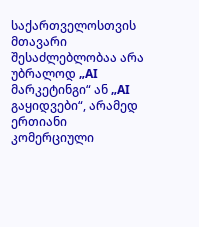საქართველოსთვის მთავარი შესაძლებლობაა არა უბრალოდ „AI მარკეტინგი“ ან „AI გაყიდვები“, არამედ ერთიანი კომერციული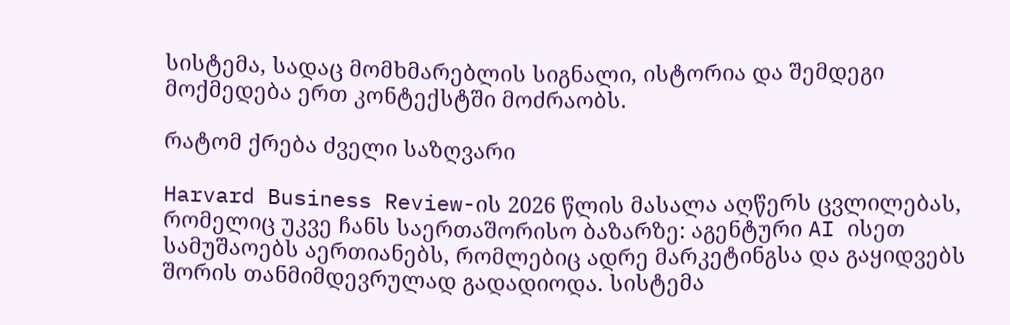სისტემა, სადაც მომხმარებლის სიგნალი, ისტორია და შემდეგი მოქმედება ერთ კონტექსტში მოძრაობს.

რატომ ქრება ძველი საზღვარი

Harvard Business Review-ის 2026 წლის მასალა აღწერს ცვლილებას, რომელიც უკვე ჩანს საერთაშორისო ბაზარზე: აგენტური AI ისეთ სამუშაოებს აერთიანებს, რომლებიც ადრე მარკეტინგსა და გაყიდვებს შორის თანმიმდევრულად გადადიოდა. სისტემა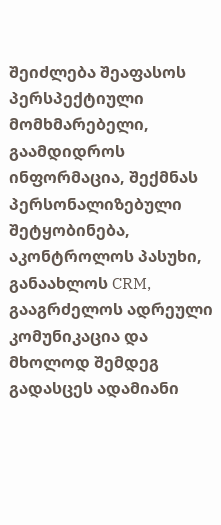შეიძლება შეაფასოს პერსპექტიული მომხმარებელი, გაამდიდროს ინფორმაცია, შექმნას პერსონალიზებული შეტყობინება, აკონტროლოს პასუხი, განაახლოს CRM, გააგრძელოს ადრეული კომუნიკაცია და მხოლოდ შემდეგ გადასცეს ადამიანი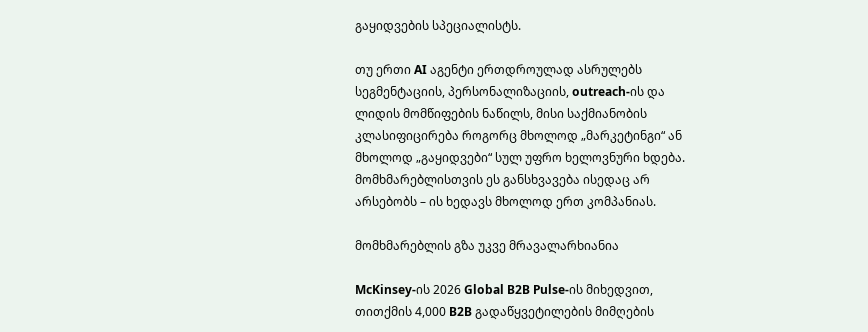გაყიდვების სპეციალისტს.

თუ ერთი AI აგენტი ერთდროულად ასრულებს სეგმენტაციის, პერსონალიზაციის, outreach-ის და ლიდის მომწიფების ნაწილს, მისი საქმიანობის კლასიფიცირება როგორც მხოლოდ „მარკეტინგი“ ან მხოლოდ „გაყიდვები“ სულ უფრო ხელოვნური ხდება. მომხმარებლისთვის ეს განსხვავება ისედაც არ არსებობს – ის ხედავს მხოლოდ ერთ კომპანიას.

მომხმარებლის გზა უკვე მრავალარხიანია

McKinsey-ის 2026 Global B2B Pulse-ის მიხედვით, თითქმის 4,000 B2B გადაწყვეტილების მიმღების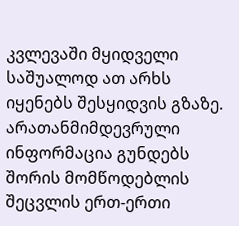კვლევაში მყიდველი საშუალოდ ათ არხს იყენებს შესყიდვის გზაზე. არათანმიმდევრული ინფორმაცია გუნდებს შორის მომწოდებლის შეცვლის ერთ-ერთი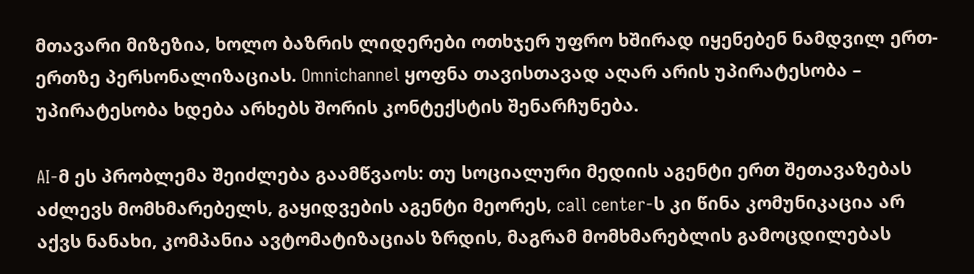მთავარი მიზეზია, ხოლო ბაზრის ლიდერები ოთხჯერ უფრო ხშირად იყენებენ ნამდვილ ერთ-ერთზე პერსონალიზაციას. Omnichannel ყოფნა თავისთავად აღარ არის უპირატესობა – უპირატესობა ხდება არხებს შორის კონტექსტის შენარჩუნება.

AI-მ ეს პრობლემა შეიძლება გაამწვაოს: თუ სოციალური მედიის აგენტი ერთ შეთავაზებას აძლევს მომხმარებელს, გაყიდვების აგენტი მეორეს, call center-ს კი წინა კომუნიკაცია არ აქვს ნანახი, კომპანია ავტომატიზაციას ზრდის, მაგრამ მომხმარებლის გამოცდილებას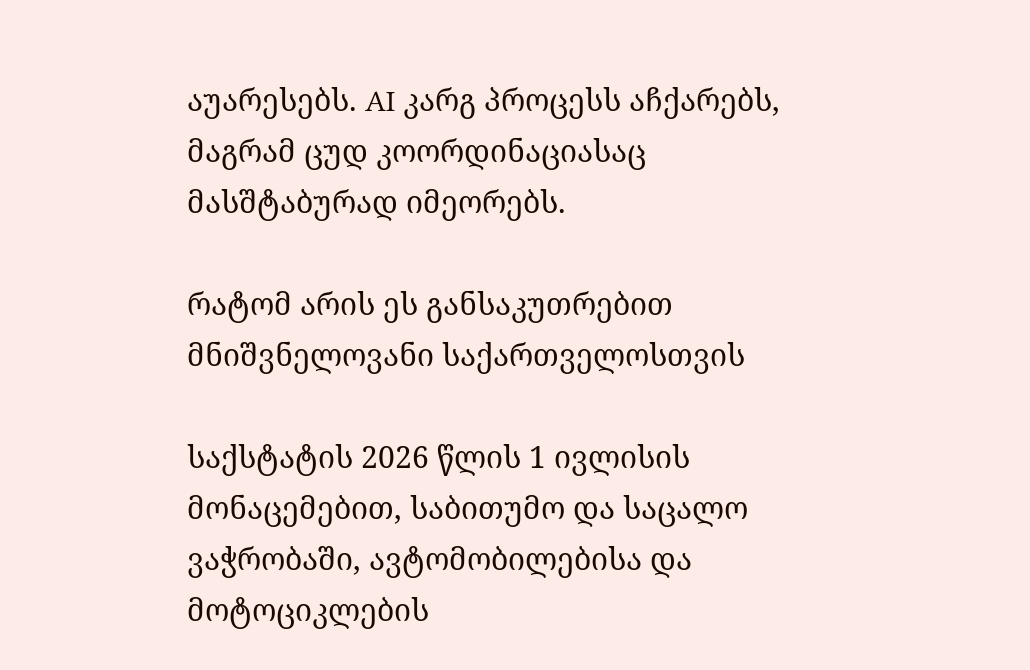აუარესებს. AI კარგ პროცესს აჩქარებს, მაგრამ ცუდ კოორდინაციასაც მასშტაბურად იმეორებს.

რატომ არის ეს განსაკუთრებით მნიშვნელოვანი საქართველოსთვის

საქსტატის 2026 წლის 1 ივლისის მონაცემებით, საბითუმო და საცალო ვაჭრობაში, ავტომობილებისა და მოტოციკლების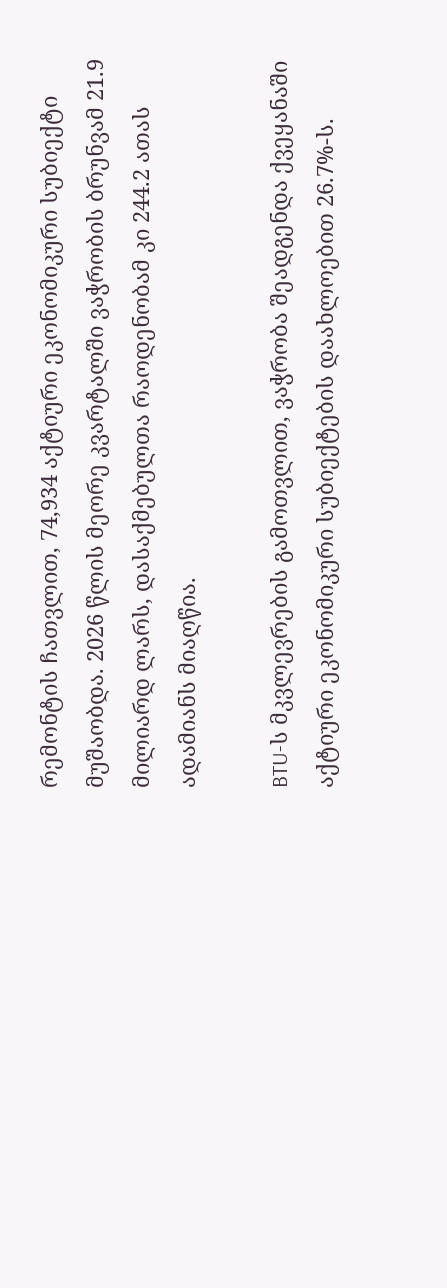რემონტის ჩათვლით, 74,934 აქტიური ეკონომიკური სუბიექტი მუშაობდა. 2026 წლის მეორე კვარტალში ვაჭრობის ბრუნვამ 21.9 მილიარდ ლარს, დასაქმებულთა რაოდენობამ კი 244.2 ათას ადამიანს მიაღწია.

BTU-ს მკვლევრების გამოთვლით, ვაჭრობა შეადგენდა ქვეყანაში აქტიური ეკონომიკური სუბიექტების დაახლოებით 26.7%-ს.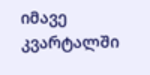იმავე კვარტალში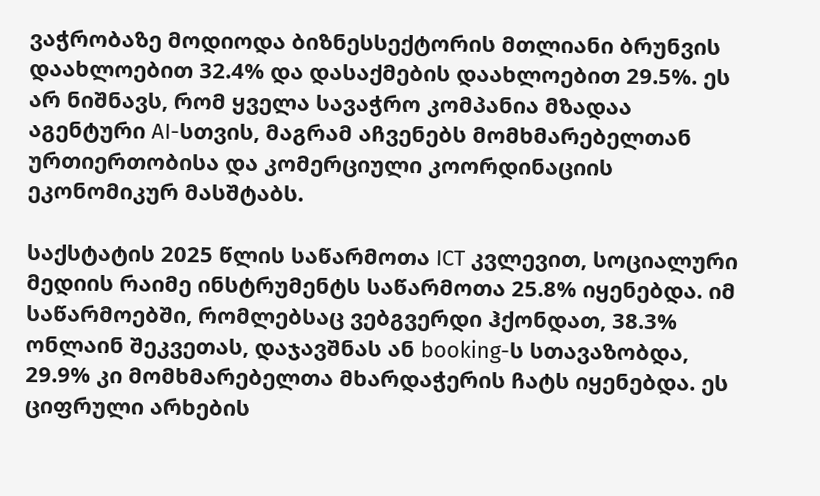ვაჭრობაზე მოდიოდა ბიზნესსექტორის მთლიანი ბრუნვის დაახლოებით 32.4% და დასაქმების დაახლოებით 29.5%. ეს არ ნიშნავს, რომ ყველა სავაჭრო კომპანია მზადაა აგენტური AI-სთვის, მაგრამ აჩვენებს მომხმარებელთან ურთიერთობისა და კომერციული კოორდინაციის ეკონომიკურ მასშტაბს.

საქსტატის 2025 წლის საწარმოთა ICT კვლევით, სოციალური მედიის რაიმე ინსტრუმენტს საწარმოთა 25.8% იყენებდა. იმ საწარმოებში, რომლებსაც ვებგვერდი ჰქონდათ, 38.3% ონლაინ შეკვეთას, დაჯავშნას ან booking-ს სთავაზობდა, 29.9% კი მომხმარებელთა მხარდაჭერის ჩატს იყენებდა. ეს ციფრული არხების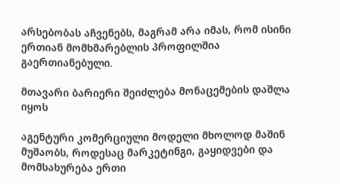არსებობას აჩვენებს, მაგრამ არა იმას, რომ ისინი ერთიან მომხმარებლის პროფილშია გაერთიანებული.

მთავარი ბარიერი შეიძლება მონაცემების დაშლა იყოს

აგენტური კომერციული მოდელი მხოლოდ მაშინ მუშაობს, როდესაც მარკეტინგი, გაყიდვები და მომსახურება ერთი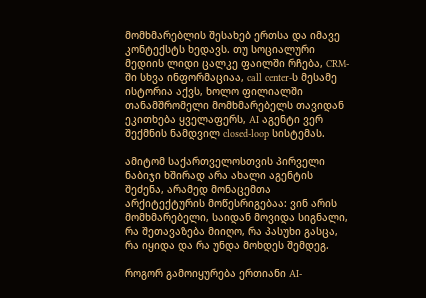მომხმარებლის შესახებ ერთსა და იმავე კონტექსტს ხედავს. თუ სოციალური მედიის ლიდი ცალკე ფაილში რჩება, CRM-ში სხვა ინფორმაციაა, call center-ს მესამე ისტორია აქვს, ხოლო ფილიალში თანამშრომელი მომხმარებელს თავიდან ეკითხება ყველაფერს, AI აგენტი ვერ შექმნის ნამდვილ closed-loop სისტემას.

ამიტომ საქართველოსთვის პირველი ნაბიჯი ხშირად არა ახალი აგენტის შეძენა, არამედ მონაცემთა არქიტექტურის მოწესრიგებაა: ვინ არის მომხმარებელი, საიდან მოვიდა სიგნალი, რა შეთავაზება მიიღო, რა პასუხი გასცა, რა იყიდა და რა უნდა მოხდეს შემდეგ.

როგორ გამოიყურება ერთიანი AI-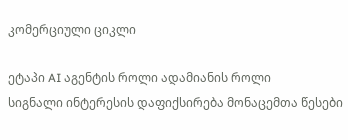კომერციული ციკლი

ეტაპი AI აგენტის როლი ადამიანის როლი
სიგნალი ინტერესის დაფიქსირება მონაცემთა წესები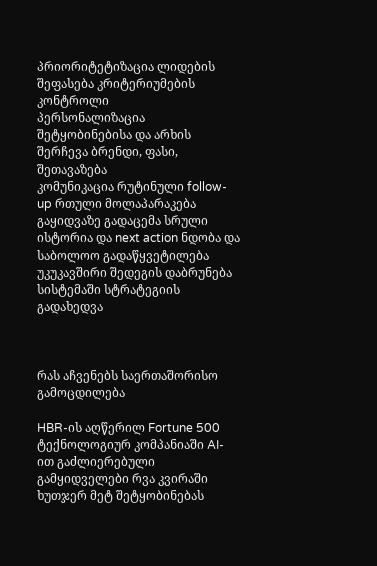პრიორიტეტიზაცია ლიდების შეფასება კრიტერიუმების კონტროლი
პერსონალიზაცია შეტყობინებისა და არხის შერჩევა ბრენდი, ფასი, შეთავაზება
კომუნიკაცია რუტინული follow-up რთული მოლაპარაკება
გაყიდვაზე გადაცემა სრული ისტორია და next action ნდობა და საბოლოო გადაწყვეტილება
უკუკავშირი შედეგის დაბრუნება სისტემაში სტრატეგიის გადახედვა



რას აჩვენებს საერთაშორისო გამოცდილება

HBR-ის აღწერილ Fortune 500 ტექნოლოგიურ კომპანიაში AI-ით გაძლიერებული გამყიდველები რვა კვირაში ხუთჯერ მეტ შეტყობინებას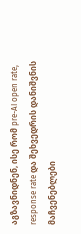აგზავნიდნენ, ისე რომ pre-AI open rate, response rate და შეხვედრის დანიშვნის მაჩვენებლები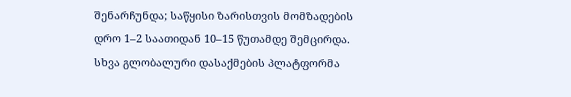შენარჩუნდა; საწყისი ზარისთვის მომზადების დრო 1–2 საათიდან 10–15 წუთამდე შემცირდა. სხვა გლობალური დასაქმების პლატფორმა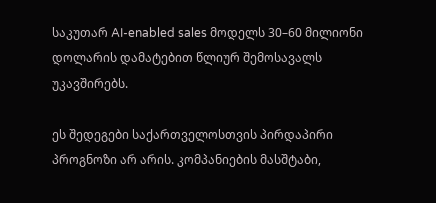საკუთარ AI-enabled sales მოდელს 30–60 მილიონი დოლარის დამატებით წლიურ შემოსავალს უკავშირებს.

ეს შედეგები საქართველოსთვის პირდაპირი პროგნოზი არ არის. კომპანიების მასშტაბი,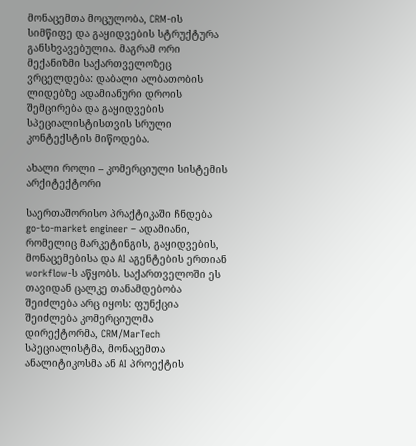მონაცემთა მოცულობა, CRM-ის სიმწიფე და გაყიდვების სტრუქტურა განსხვავებულია. მაგრამ ორი მექანიზმი საქართველოზეც ვრცელდება: დაბალი ალბათობის ლიდებზე ადამიანური დროის შემცირება და გაყიდვების სპეციალისტისთვის სრული კონტექსტის მიწოდება.

ახალი როლი – კომერციული სისტემის არქიტექტორი

საერთაშორისო პრაქტიკაში ჩნდება go-to-market engineer – ადამიანი, რომელიც მარკეტინგის, გაყიდვების, მონაცემებისა და AI აგენტების ერთიან workflow-ს აწყობს. საქართველოში ეს თავიდან ცალკე თანამდებობა შეიძლება არც იყოს: ფუნქცია შეიძლება კომერციულმა დირექტორმა, CRM/MarTech სპეციალისტმა, მონაცემთა ანალიტიკოსმა ან AI პროექტის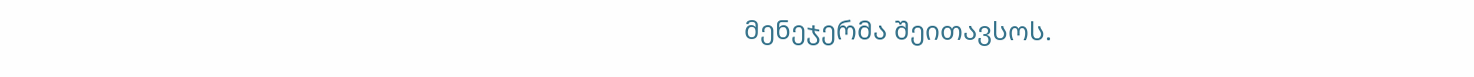მენეჯერმა შეითავსოს.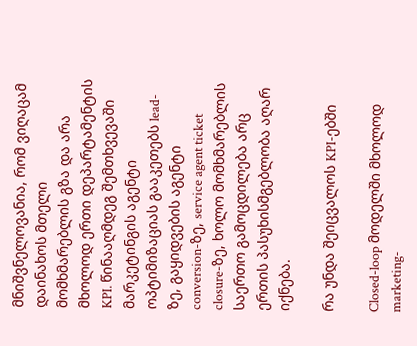მნიშვნელოვანია, რომ ვიღაცამ დაინახოს მთელი მომხმარებლის გზა და არა მხოლოდ ერთი დეპარტამენტის KPI. წინააღმდეგ შემთხვევაში მარკეტინგის აგენტი ოპტიმიზაციას გააკეთებს lead-ზე, გაყიდვების აგენტი conversion-ზე, service agent ticket closure-ზე, ხოლო მომხმარებლის საერთო გამოცდილება არც ერთის პასუხისმგებლობა აღარ იქნება.

რა უნდა შეიცვალოს KPI-ებში

Closed-loop მოდელში მხოლოდ marketing-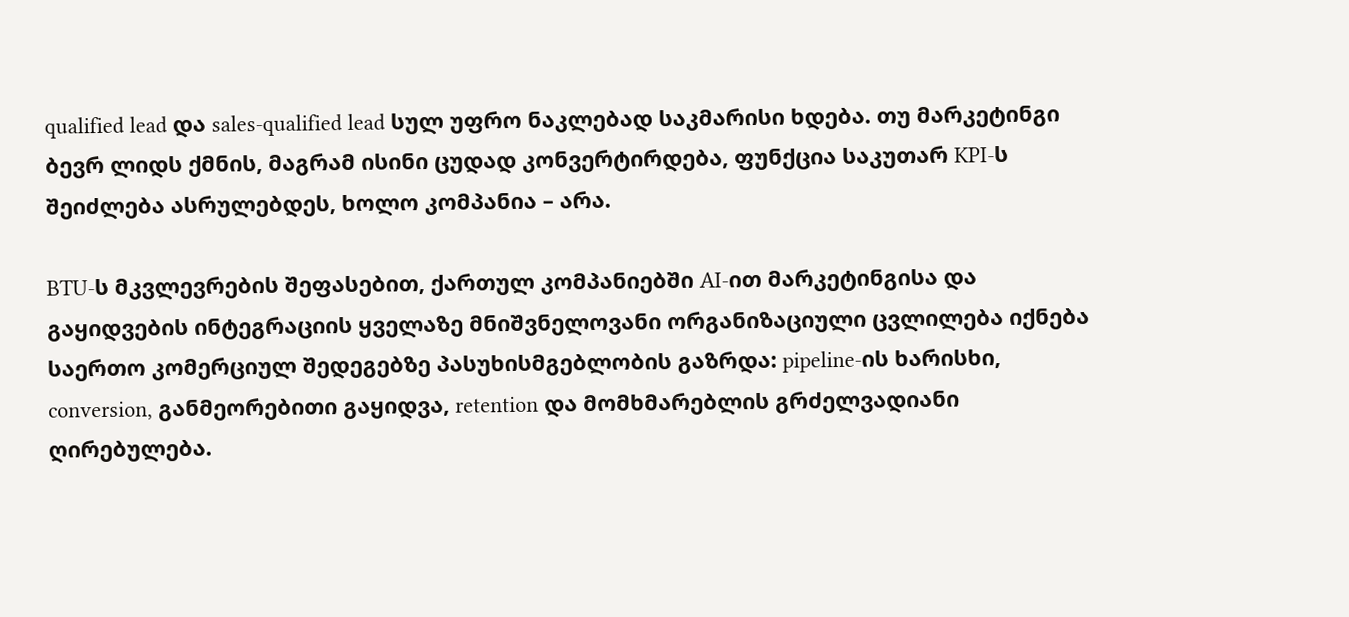qualified lead და sales-qualified lead სულ უფრო ნაკლებად საკმარისი ხდება. თუ მარკეტინგი ბევრ ლიდს ქმნის, მაგრამ ისინი ცუდად კონვერტირდება, ფუნქცია საკუთარ KPI-ს შეიძლება ასრულებდეს, ხოლო კომპანია – არა.

BTU-ს მკვლევრების შეფასებით, ქართულ კომპანიებში AI-ით მარკეტინგისა და გაყიდვების ინტეგრაციის ყველაზე მნიშვნელოვანი ორგანიზაციული ცვლილება იქნება საერთო კომერციულ შედეგებზე პასუხისმგებლობის გაზრდა: pipeline-ის ხარისხი, conversion, განმეორებითი გაყიდვა, retention და მომხმარებლის გრძელვადიანი ღირებულება.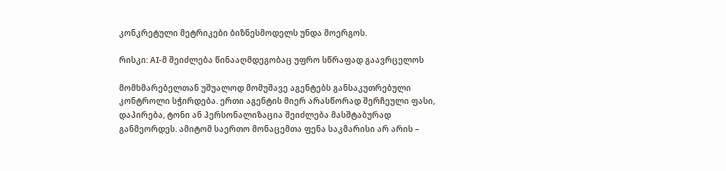კონკრეტული მეტრიკები ბიზნესმოდელს უნდა მოერგოს.

რისკი: AI-მ შეიძლება წინააღმდეგობაც უფრო სწრაფად გაავრცელოს

მომხმარებელთან უშუალოდ მომუშავე აგენტებს განსაკუთრებული კონტროლი სჭირდება. ერთი აგენტის მიერ არასწორად შერჩეული ფასი, დაპირება, ტონი ან პერსონალიზაცია შეიძლება მასშტაბურად განმეორდეს. ამიტომ საერთო მონაცემთა ფენა საკმარისი არ არის –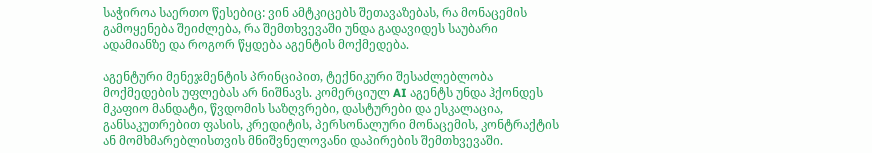საჭიროა საერთო წესებიც: ვინ ამტკიცებს შეთავაზებას, რა მონაცემის გამოყენება შეიძლება, რა შემთხვევაში უნდა გადავიდეს საუბარი ადამიანზე და როგორ წყდება აგენტის მოქმედება.

აგენტური მენეჯმენტის პრინციპით, ტექნიკური შესაძლებლობა მოქმედების უფლებას არ ნიშნავს. კომერციულ AI აგენტს უნდა ჰქონდეს მკაფიო მანდატი, წვდომის საზღვრები, დასტურები და ესკალაცია, განსაკუთრებით ფასის, კრედიტის, პერსონალური მონაცემის, კონტრაქტის ან მომხმარებლისთვის მნიშვნელოვანი დაპირების შემთხვევაში.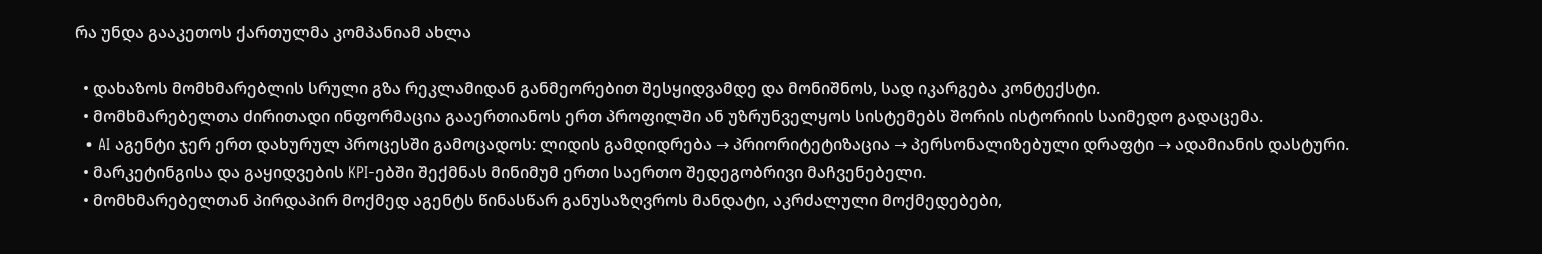რა უნდა გააკეთოს ქართულმა კომპანიამ ახლა

  • დახაზოს მომხმარებლის სრული გზა რეკლამიდან განმეორებით შესყიდვამდე და მონიშნოს, სად იკარგება კონტექსტი.
  • მომხმარებელთა ძირითადი ინფორმაცია გააერთიანოს ერთ პროფილში ან უზრუნველყოს სისტემებს შორის ისტორიის საიმედო გადაცემა.
  • AI აგენტი ჯერ ერთ დახურულ პროცესში გამოცადოს: ლიდის გამდიდრება → პრიორიტეტიზაცია → პერსონალიზებული დრაფტი → ადამიანის დასტური.
  • მარკეტინგისა და გაყიდვების KPI-ებში შექმნას მინიმუმ ერთი საერთო შედეგობრივი მაჩვენებელი.
  • მომხმარებელთან პირდაპირ მოქმედ აგენტს წინასწარ განუსაზღვროს მანდატი, აკრძალული მოქმედებები,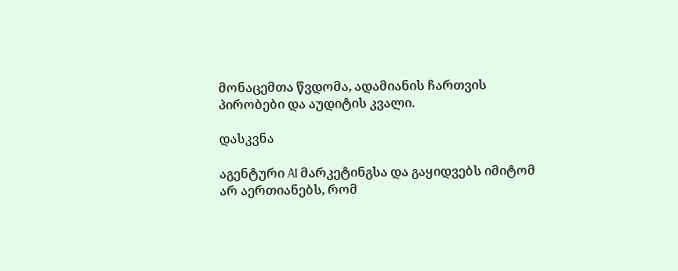მონაცემთა წვდომა, ადამიანის ჩართვის პირობები და აუდიტის კვალი.

დასკვნა

აგენტური AI მარკეტინგსა და გაყიდვებს იმიტომ არ აერთიანებს, რომ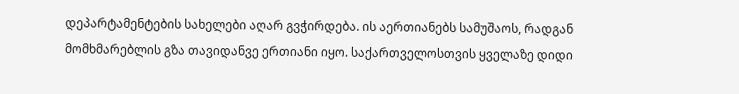დეპარტამენტების სახელები აღარ გვჭირდება. ის აერთიანებს სამუშაოს, რადგან მომხმარებლის გზა თავიდანვე ერთიანი იყო. საქართველოსთვის ყველაზე დიდი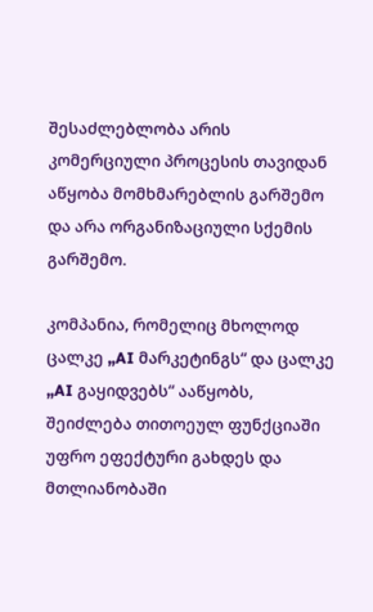შესაძლებლობა არის კომერციული პროცესის თავიდან აწყობა მომხმარებლის გარშემო და არა ორგანიზაციული სქემის გარშემო.

კომპანია, რომელიც მხოლოდ ცალკე „AI მარკეტინგს“ და ცალკე „AI გაყიდვებს“ ააწყობს, შეიძლება თითოეულ ფუნქციაში უფრო ეფექტური გახდეს და მთლიანობაში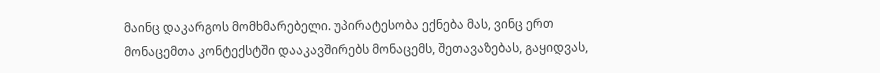მაინც დაკარგოს მომხმარებელი. უპირატესობა ექნება მას, ვინც ერთ მონაცემთა კონტექსტში დააკავშირებს მონაცემს, შეთავაზებას, გაყიდვას,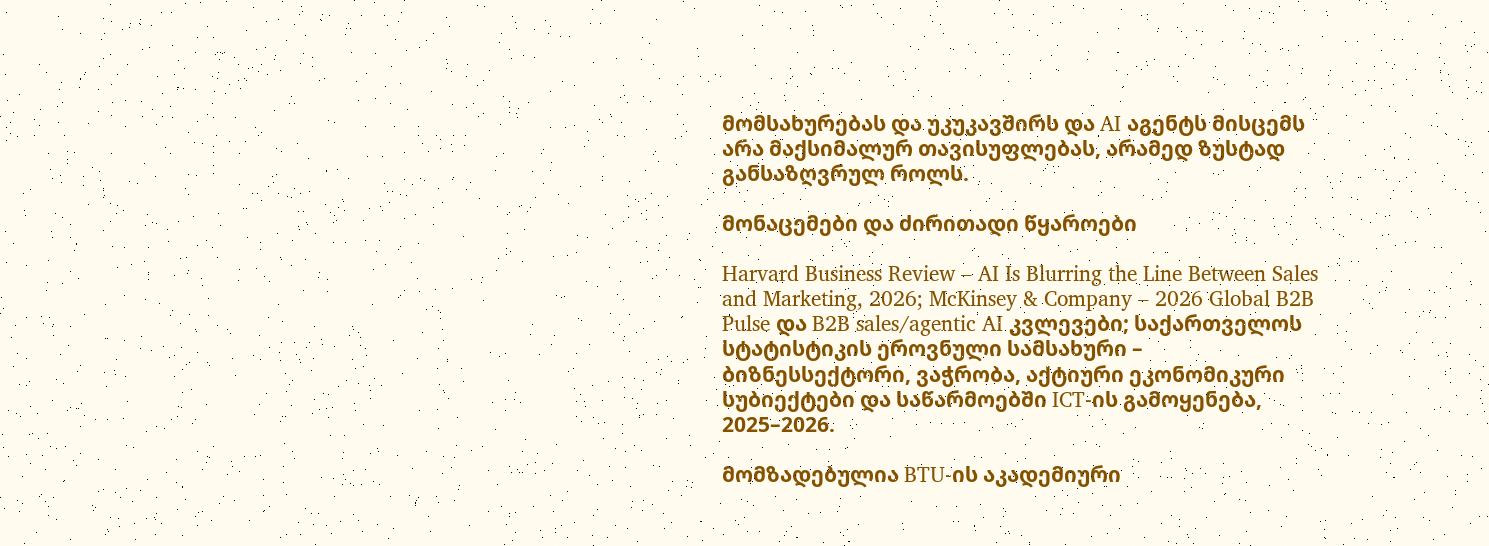მომსახურებას და უკუკავშირს და AI აგენტს მისცემს არა მაქსიმალურ თავისუფლებას, არამედ ზუსტად განსაზღვრულ როლს.

მონაცემები და ძირითადი წყაროები

Harvard Business Review – AI Is Blurring the Line Between Sales and Marketing, 2026; McKinsey & Company – 2026 Global B2B Pulse და B2B sales/agentic AI კვლევები; საქართველოს სტატისტიკის ეროვნული სამსახური – ბიზნესსექტორი, ვაჭრობა, აქტიური ეკონომიკური სუბიექტები და საწარმოებში ICT-ის გამოყენება, 2025–2026.

მომზადებულია BTU-ის აკადემიური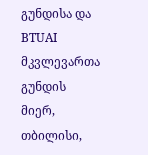გუნდისა და BTUAI მკვლევართა გუნდის მიერ, თბილისი,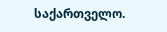საქართველო.